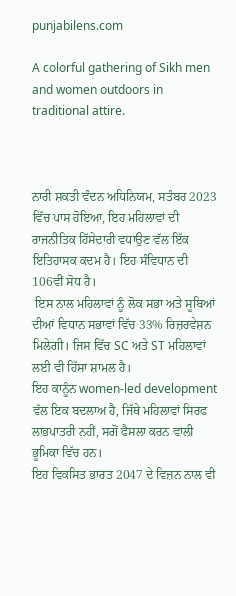punjabilens.com

A colorful gathering of Sikh men and women outdoors in traditional attire.



ਨਾਰੀ ਸ਼ਕਤੀ ਵੰਦਨ ਅਧਿਨਿਯਮ, ਸਤੰਬਰ 2023 ਵਿੱਚ ਪਾਸ ਹੋਇਆ, ਇਹ ਮਹਿਲਾਵਾਂ ਦੀ ਰਾਜਨੀਤਿਕ ਹਿੱਸੇਦਾਰੀ ਵਧਾਉਣ ਵੱਲ ਇੱਕ ਇਤਿਹਾਸਕ ਕਦਮ ਹੈ। ਇਹ ਸੰਵਿਧਾਨ ਦੀ 106ਵੀਂ ਸੋਧ ਹੈ।
 ਇਸ ਨਾਲ ਮਹਿਲਾਵਾਂ ਨੂੰ ਲੋਕ ਸਭਾ ਅਤੇ ਸੂਬਿਆਂ ਦੀਆਂ ਵਿਧਾਨ ਸਭਾਵਾਂ ਵਿੱਚ 33% ਰਿਜ਼ਰਵੇਸ਼ਨ ਮਿਲੇਗੀ। ਜਿਸ ਵਿੱਚ SC ਅਤੇ ST ਮਹਿਲਾਵਾਂ ਲਈ ਵੀ ਹਿੱਸਾ ਸ਼ਾਮਲ ਹੈ।
ਇਹ ਕਾਨੂੰਨ women-led development ਵੱਲ ਇਕ ਬਦਲਾਅ ਹੈ, ਜਿੱਥੇ ਮਹਿਲਾਵਾਂ ਸਿਰਫ ਲਾਭਪਾਤਰੀ ਨਹੀਂ, ਸਗੋਂ ਫੈਸਲਾ ਕਰਨ ਵਾਲੀ ਭੂਮਿਕਾ ਵਿੱਚ ਹਨ।
ਇਹ ਵਿਕਸਿਤ ਭਾਰਤ 2047 ਦੇ ਵਿਜ਼ਨ ਨਾਲ ਵੀ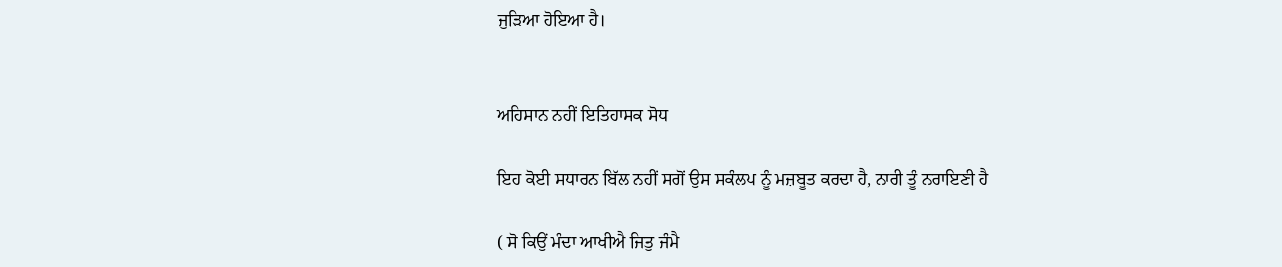ਜੁੜਿਆ ਹੋਇਆ ਹੈ।


ਅਹਿਸਾਨ ਨਹੀਂ ਇਤਿਹਾਸਕ ਸੋਧ

ਇਹ ਕੋਈ ਸਧਾਰਨ ਬਿੱਲ ਨਹੀਂ ਸਗੋਂ ਉਸ ਸਕੰਲਪ ਨੂੰ ਮਜ਼ਬੂਤ ਕਰਦਾ ਹੈ, ਨਾਰੀ ਤੂੰ ਨਰਾਇਣੀ ਹੈ

( ਸੋ ਕਿਉਂ ਮੰਦਾ ਆਖੀਐ ਜਿਤੁ ਜੰਮੈ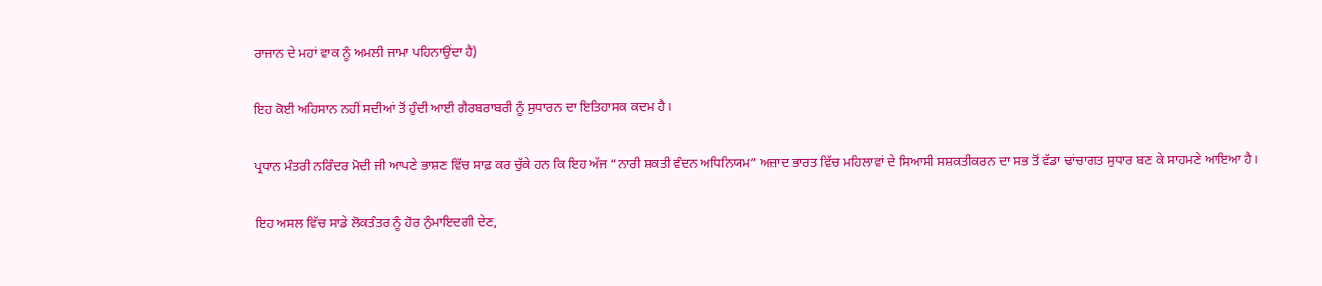ਰਾਜਾਨ ਦੇ ਮਹਾਂ ਵਾਕ ਨੂੰ ਅਮਲੀ ਜਾਮਾ ਪਹਿਨਾਉਂਦਾ ਹੈ)

ਇਹ ਕੋਈ ਅਹਿਸਾਨ ਨਹੀਂ ਸਦੀਆਂ ਤੋਂ ਹੁੰਦੀ ਆਈ ਗੈਰਬਰਾਬਰੀ ਨੂੰ ਸੁਧਾਰਨ ਦਾ ਇਤਿਹਾਸਕ ਕਦਮ ਹੈ।

ਪ੍ਰਧਾਨ ਮੰਤਰੀ ਨਰਿੰਦਰ ਮੋਦੀ ਜੀ ਆਪਣੇ ਭਾਸ਼ਣ ਵਿੱਚ ਸਾਫ਼ ਕਰ ਚੁੱਕੇ ਹਨ ਕਿ ਇਹ ਅੱਜ “ਨਾਰੀ ਸ਼ਕਤੀ ਵੰਦਨ ਅਧਿਨਿਯਮ” ਅਜ਼ਾਦ ਭਾਰਤ ਵਿੱਚ ਮਹਿਲਾਵਾਂ ਦੇ ਸਿਆਸੀ ਸਸ਼ਕਤੀਕਰਨ ਦਾ ਸਭ ਤੋਂ ਵੱਡਾ ਢਾਂਚਾਗਤ ਸੁਧਾਰ ਬਣ ਕੇ ਸਾਹਮਣੇ ਆਇਆ ਹੈ।

ਇਹ ਅਸਲ ਵਿੱਚ ਸਾਡੇ ਲੋਕਤੰਤਰ ਨੂੰ ਹੋਰ ਨੁੰਮਾਇਦਗੀ ਦੇਣ,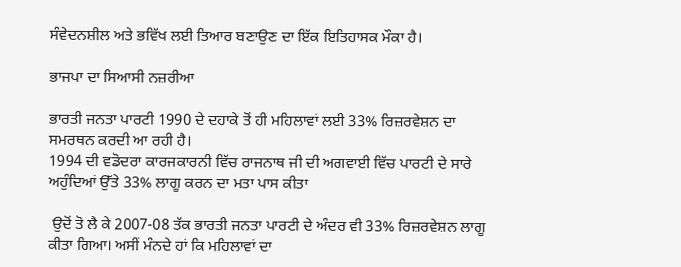ਸੰਵੇਦਨਸ਼ੀਲ ਅਤੇ ਭਵਿੱਖ ਲਈ ਤਿਆਰ ਬਣਾਉਣ ਦਾ ਇੱਕ ਇਤਿਹਾਸਕ ਮੌਕਾ ਹੈ।

ਭਾਜਪਾ ਦਾ ਸਿਆਸੀ ਨਜ਼ਰੀਆ

ਭਾਰਤੀ ਜਨਤਾ ਪਾਰਟੀ 1990 ਦੇ ਦਹਾਕੇ ਤੋਂ ਹੀ ਮਹਿਲਾਵਾਂ ਲਈ 33% ਰਿਜ਼ਰਵੇਸ਼ਨ ਦਾ ਸਮਰਥਨ ਕਰਦੀ ਆ ਰਹੀ ਹੈ।
1994 ਦੀ ਵਡੋਦਰਾ ਕਾਰਜਕਾਰਨੀ ਵਿੱਚ ਰਾਜਨਾਥ ਜੀ ਦੀ ਅਗਵਾਈ ਵਿੱਚ ਪਾਰਟੀ ਦੇ ਸਾਰੇ ਅਹੁੰਦਿਆਂ ਉੱਤੇ 33% ਲਾਗੂ ਕਰਨ ਦਾ ਮਤਾ ਪਾਸ ਕੀਤਾ

 ਉਦੋਂ ਤੋ ਲੈ ਕੇ 2007-08 ਤੱਕ ਭਾਰਤੀ ਜਨਤਾ ਪਾਰਟੀ ਦੇ ਅੰਦਰ ਵੀ 33% ਰਿਜ਼ਰਵੇਸ਼ਨ ਲਾਗੂ ਕੀਤਾ ਗਿਆ। ਅਸੀਂ ਮੰਨਦੇ ਹਾਂ ਕਿ ਮਹਿਲਾਵਾਂ ਦਾ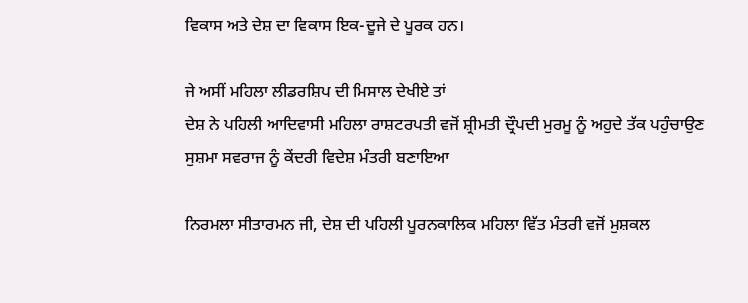ਵਿਕਾਸ ਅਤੇ ਦੇਸ਼ ਦਾ ਵਿਕਾਸ ਇਕ-ਦੂਜੇ ਦੇ ਪੂਰਕ ਹਨ।

ਜੇ ਅਸੀਂ ਮਹਿਲਾ ਲੀਡਰਸ਼ਿਪ ਦੀ ਮਿਸਾਲ ਦੇਖੀਏ ਤਾਂ
ਦੇਸ਼ ਨੇ ਪਹਿਲੀ ਆਦਿਵਾਸੀ ਮਹਿਲਾ ਰਾਸ਼ਟਰਪਤੀ ਵਜੋਂ ਸ਼੍ਰੀਮਤੀ ਦ੍ਰੌਪਦੀ ਮੁਰਮੂ ਨੂੰ ਅਹੁਦੇ ਤੱਕ ਪਹੁੰਚਾਉਣ
ਸੁਸ਼ਮਾ ਸਵਰਾਜ ਨੂੰ ਕੇਂਦਰੀ ਵਿਦੇਸ਼ ਮੰਤਰੀ ਬਣਾਇਆ

ਨਿਰਮਲਾ ਸੀਤਾਰਮਨ ਜੀ, ਦੇਸ਼ ਦੀ ਪਹਿਲੀ ਪੂਰਨਕਾਲਿਕ ਮਹਿਲਾ ਵਿੱਤ ਮੰਤਰੀ ਵਜੋਂ ਮੁਸ਼ਕਲ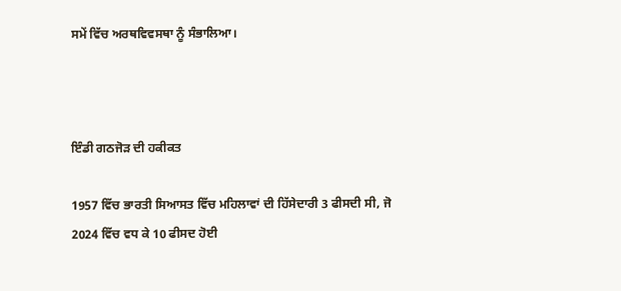ਸਮੇਂ ਵਿੱਚ ਅਰਥਵਿਵਸਥਾ ਨੂੰ ਸੰਭਾਲਿਆ।



ਇੰਡੀ ਗਠਜੋੜ ਦੀ ਹਕੀਕਤ

1957 ਵਿੱਚ ਭਾਰਤੀ ਸਿਆਸਤ ਵਿੱਚ ਮਹਿਲਾਵਾਂ ਦੀ ਹਿੱਸੇਦਾਰੀ 3 ਫੀਸਦੀ ਸੀ, ਜੋ 2024 ਵਿੱਚ ਵਧ ਕੇ 10 ਫੀਸਦ ਹੋਈ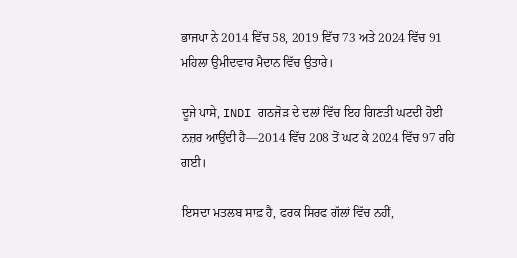ਭਾਜਪਾ ਨੇ 2014 ਵਿੱਚ 58, 2019 ਵਿੱਚ 73 ਅਤੇ 2024 ਵਿੱਚ 91 ਮਹਿਲਾ ਉਮੀਦਵਾਰ ਮੈਦਾਨ ਵਿੱਚ ਉਤਾਰੇ।

ਦੂਜੇ ਪਾਸੇ, INDI ਗਠਜੋੜ ਦੇ ਦਲਾਂ ਵਿੱਚ ਇਹ ਗਿਣਤੀ ਘਟਦੀ ਹੋਈ ਨਜ਼ਰ ਆਉਂਦੀ ਹੈ—2014 ਵਿੱਚ 208 ਤੋਂ ਘਟ ਕੇ 2024 ਵਿੱਚ 97 ਰਹਿ ਗਈ।

ਇਸਦਾ ਮਤਲਬ ਸਾਫ਼ ਹੈ, ਫਰਕ ਸਿਰਫ ਗੱਲਾਂ ਵਿੱਚ ਨਹੀਂ,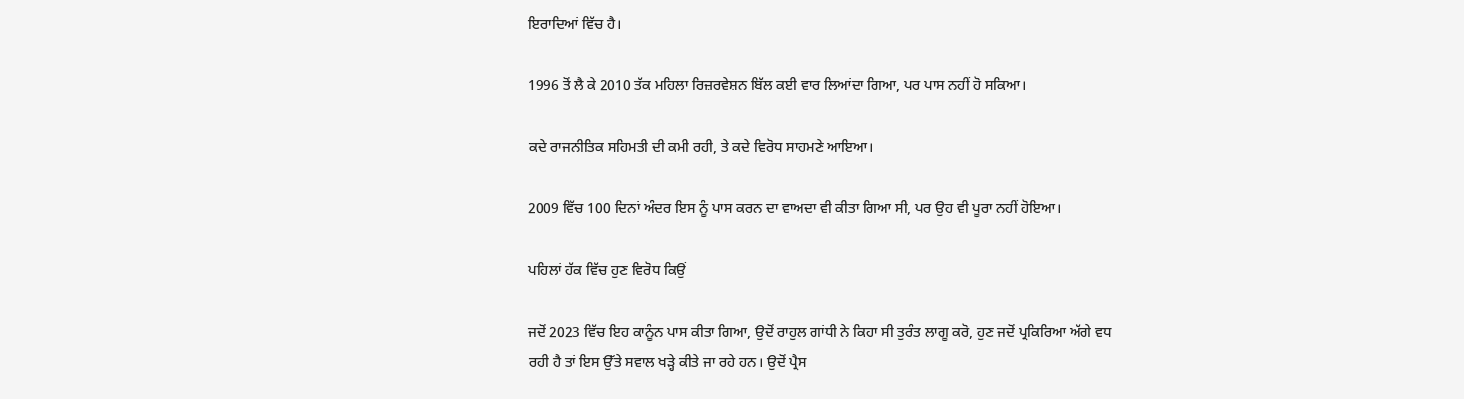ਇਰਾਦਿਆਂ ਵਿੱਚ ਹੈ।

1996 ਤੋਂ ਲੈ ਕੇ 2010 ਤੱਕ ਮਹਿਲਾ ਰਿਜ਼ਰਵੇਸ਼ਨ ਬਿੱਲ ਕਈ ਵਾਰ ਲਿਆਂਦਾ ਗਿਆ, ਪਰ ਪਾਸ ਨਹੀਂ ਹੋ ਸਕਿਆ।

ਕਦੇ ਰਾਜਨੀਤਿਕ ਸਹਿਮਤੀ ਦੀ ਕਮੀ ਰਹੀ, ਤੇ ਕਦੇ ਵਿਰੋਧ ਸਾਹਮਣੇ ਆਇਆ।

2009 ਵਿੱਚ 100 ਦਿਨਾਂ ਅੰਦਰ ਇਸ ਨੂੰ ਪਾਸ ਕਰਨ ਦਾ ਵਾਅਦਾ ਵੀ ਕੀਤਾ ਗਿਆ ਸੀ, ਪਰ ਉਹ ਵੀ ਪੂਰਾ ਨਹੀਂ ਹੋਇਆ।

ਪਹਿਲਾਂ ਹੱਕ ਵਿੱਚ ਹੁਣ ਵਿਰੋਧ ਕਿਉਂ

ਜਦੋਂ 2023 ਵਿੱਚ ਇਹ ਕਾਨੂੰਨ ਪਾਸ ਕੀਤਾ ਗਿਆ, ਉਦੋਂ ਰਾਹੁਲ ਗਾਂਧੀ ਨੇ ਕਿਹਾ ਸੀ ਤੁਰੰਤ ਲਾਗੂ ਕਰੋ, ਹੁਣ ਜਦੋਂ ਪ੍ਰਕਿਰਿਆ ਅੱਗੇ ਵਧ ਰਹੀ ਹੈ ਤਾਂ ਇਸ ਉੱਤੇ ਸਵਾਲ ਖੜ੍ਹੇ ਕੀਤੇ ਜਾ ਰਹੇ ਹਨ। ਉਦੋਂ ਪ੍ਰੈਸ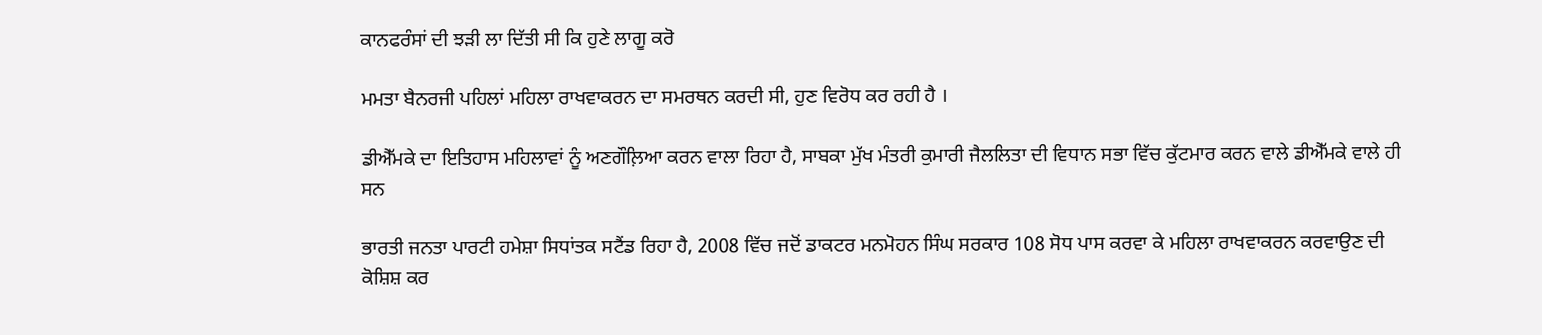ਕਾਨਫਰੰਸਾਂ ਦੀ ਝੜੀ ਲਾ ਦਿੱਤੀ ਸੀ ਕਿ ਹੁਣੇ ਲਾਗੂ ਕਰੋ

ਮਮਤਾ ਬੈਨਰਜੀ ਪਹਿਲਾਂ ਮਹਿਲਾ ਰਾਖਵਾਕਰਨ ਦਾ ਸਮਰਥਨ ਕਰਦੀ ਸੀ, ਹੁਣ ਵਿਰੋਧ ਕਰ ਰਹੀ ਹੈ ।

ਡੀਐੱਮਕੇ ਦਾ ਇਤਿਹਾਸ ਮਹਿਲਾਵਾਂ ਨੂੰ ਅਣਗੌਲ਼ਿਆ ਕਰਨ ਵਾਲਾ ਰਿਹਾ ਹੈ, ਸਾਬਕਾ ਮੁੱਖ ਮੰਤਰੀ ਕੁਮਾਰੀ ਜੈਲਲਿਤਾ ਦੀ ਵਿਧਾਨ ਸਭਾ ਵਿੱਚ ਕੁੱਟਮਾਰ ਕਰਨ ਵਾਲੇ ਡੀਐੱਮਕੇ ਵਾਲੇ ਹੀ ਸਨ

ਭਾਰਤੀ ਜਨਤਾ ਪਾਰਟੀ ਹਮੇਸ਼ਾ ਸਿਧਾਂਤਕ ਸਟੈਂਡ ਰਿਹਾ ਹੈ, 2008 ਵਿੱਚ ਜਦੋਂ ਡਾਕਟਰ ਮਨਮੋਹਨ ਸਿੰਘ ਸਰਕਾਰ 108 ਸੋਧ ਪਾਸ ਕਰਵਾ ਕੇ ਮਹਿਲਾ ਰਾਖਵਾਕਰਨ ਕਰਵਾਉਣ ਦੀ ਕੋਸ਼ਿਸ਼ ਕਰ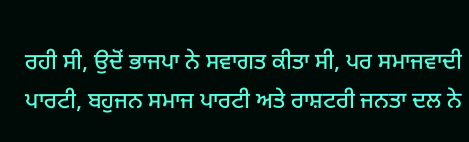ਰਹੀ ਸੀ, ਉਦੋਂ ਭਾਜਪਾ ਨੇ ਸਵਾਗਤ ਕੀਤਾ ਸੀ, ਪਰ ਸਮਾਜਵਾਦੀ ਪਾਰਟੀ, ਬਹੁਜਨ ਸਮਾਜ ਪਾਰਟੀ ਅਤੇ ਰਾਸ਼ਟਰੀ ਜਨਤਾ ਦਲ ਨੇ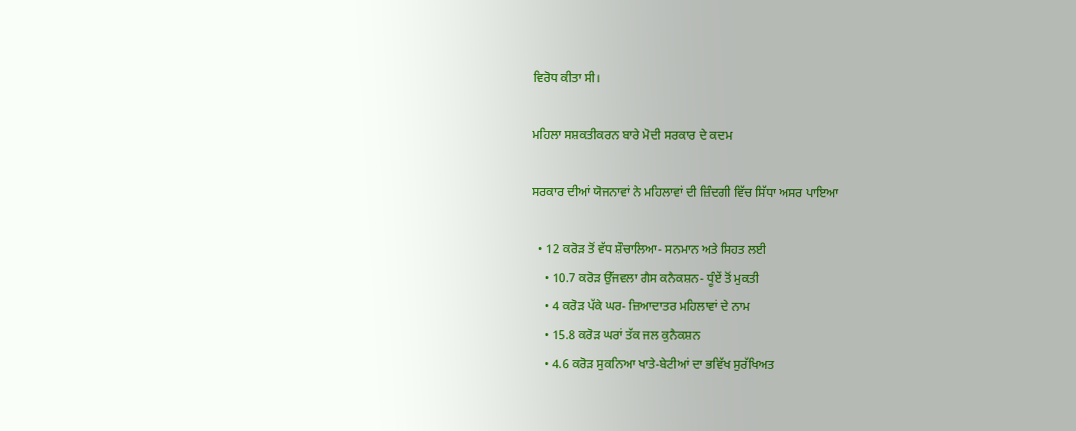ਵਿਰੋਧ ਕੀਤਾ ਸੀ।

ਮਹਿਲਾ ਸਸ਼ਕਤੀਕਰਨ ਬਾਰੇ ਮੋਦੀ ਸਰਕਾਰ ਦੇ ਕਦਮ

ਸਰਕਾਰ ਦੀਆਂ ਯੋਜਨਾਵਾਂ ਨੇ ਮਹਿਲਾਵਾਂ ਦੀ ਜ਼ਿੰਦਗੀ ਵਿੱਚ ਸਿੱਧਾ ਅਸਰ ਪਾਇਆ

  • 12 ਕਰੋੜ ਤੋਂ ਵੱਧ ਸ਼ੌਚਾਲਿਆ- ਸਨਮਾਨ ਅਤੇ ਸਿਹਤ ਲਈ
    • 10.7 ਕਰੋੜ ਉੱਜਵਲਾ ਗੈਸ ਕਨੈਕਸ਼ਨ- ਧੂੰਏਂ ਤੋਂ ਮੁਕਤੀ
    • 4 ਕਰੋੜ ਪੱਕੇ ਘਰ- ਜ਼ਿਆਦਾਤਰ ਮਹਿਲਾਵਾਂ ਦੇ ਨਾਮ
    • 15.8 ਕਰੋੜ ਘਰਾਂ ਤੱਕ ਜਲ ਕੁਨੈਕਸ਼ਨ
    • 4.6 ਕਰੋੜ ਸੁਕਨਿਆ ਖਾਤੇ-ਬੇਟੀਆਂ ਦਾ ਭਵਿੱਖ ਸੁਰੱਖਿਅਤ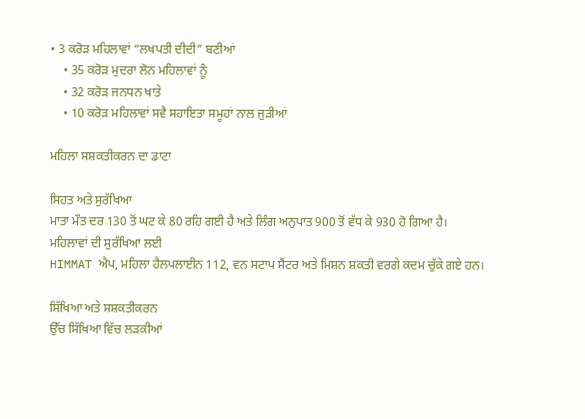• 3 ਕਰੋੜ ਮਹਿਲਾਵਾਂ “ਲਖਪਤੀ ਦੀਦੀ” ਬਣੀਆਂ
    • 35 ਕਰੋੜ ਮੁਦਰਾ ਲੋਨ ਮਹਿਲਾਵਾਂ ਨੂੰ
    • 32 ਕਰੋੜ ਜਨਧਨ ਖਾਤੇ
    • 10 ਕਰੋੜ ਮਹਿਲਾਵਾਂ ਸਵੈ ਸਹਾਇਤਾ ਸਮੂਹਾਂ ਨਾਲ ਜੁੜੀਆਂ

ਮਹਿਲਾ ਸਸ਼ਕਤੀਕਰਨ ਦਾ ਡਾਟਾ

ਸਿਹਤ ਅਤੇ ਸੁਰੱਖਿਆ
ਮਾਤਾ ਮੌਤ ਦਰ 130 ਤੋਂ ਘਟ ਕੇ 80 ਰਹਿ ਗਈ ਹੈ ਅਤੇ ਲਿੰਗ ਅਨੁਪਾਤ 900 ਤੋਂ ਵੱਧ ਕੇ 930 ਹੋ ਗਿਆ ਹੈ।
ਮਹਿਲਾਵਾਂ ਦੀ ਸੁਰੱਖਿਆ ਲਈ
HIMMAT ਐਪ, ਮਹਿਲਾ ਹੈਲਪਲਾਈਨ 112, ਵਨ ਸਟਾਪ ਸੈਂਟਰ ਅਤੇ ਮਿਸ਼ਨ ਸ਼ਕਤੀ ਵਰਗੇ ਕਦਮ ਚੁੱਕੇ ਗਏ ਹਨ।

ਸਿੱਖਿਆ ਅਤੇ ਸਸ਼ਕਤੀਕਰਨ
ਉੱਚ ਸਿੱਖਿਆ ਵਿੱਚ ਲੜਕੀਆਂ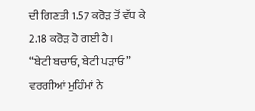ਦੀ ਗਿਣਤੀ 1.57 ਕਰੋੜ ਤੋਂ ਵੱਧ ਕੇ 2.18 ਕਰੋੜ ਹੋ ਗਈ ਹੈ।
“ਬੇਟੀ ਬਚਾਓ, ਬੇਟੀ ਪੜਾਓ” ਵਰਗੀਆਂ ਮੁਹਿੰਮਾਂ ਨੇ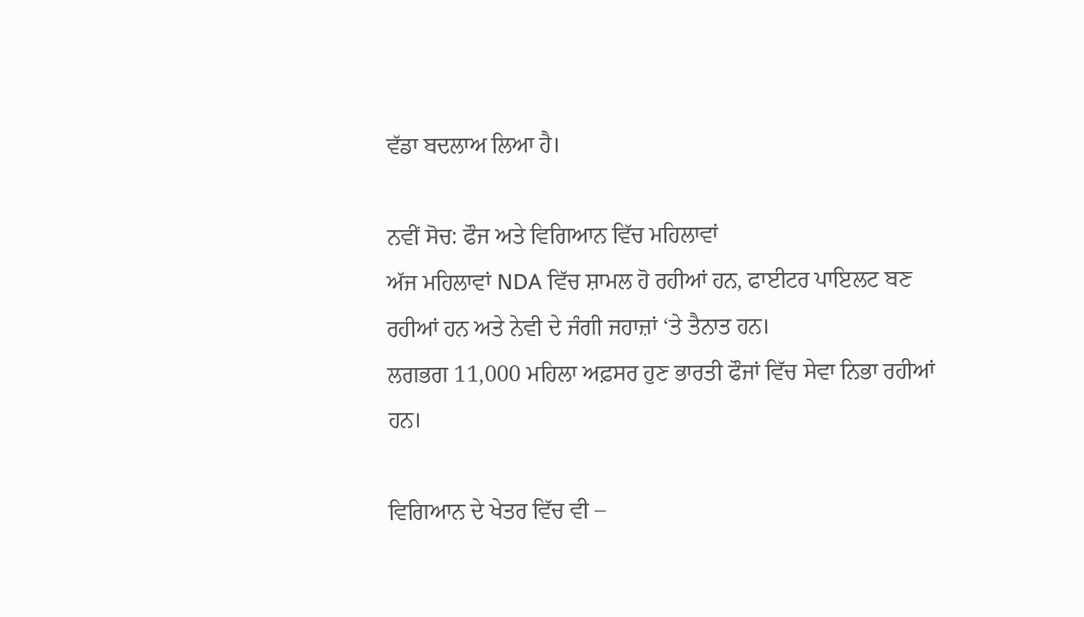ਵੱਡਾ ਬਦਲਾਅ ਲਿਆ ਹੈ।

ਨਵੀਂ ਸੋਚ: ਫੌਜ ਅਤੇ ਵਿਗਿਆਨ ਵਿੱਚ ਮਹਿਲਾਵਾਂ
ਅੱਜ ਮਹਿਲਾਵਾਂ NDA ਵਿੱਚ ਸ਼ਾਮਲ ਹੋ ਰਹੀਆਂ ਹਨ, ਫਾਈਟਰ ਪਾਇਲਟ ਬਣ ਰਹੀਆਂ ਹਨ ਅਤੇ ਨੇਵੀ ਦੇ ਜੰਗੀ ਜਹਾਜ਼ਾਂ ‘ਤੇ ਤੈਨਾਤ ਹਨ।
ਲਗਭਗ 11,000 ਮਹਿਲਾ ਅਫ਼ਸਰ ਹੁਣ ਭਾਰਤੀ ਫੌਜਾਂ ਵਿੱਚ ਸੇਵਾ ਨਿਭਾ ਰਹੀਆਂ ਹਨ।

ਵਿਗਿਆਨ ਦੇ ਖੇਤਰ ਵਿੱਚ ਵੀ –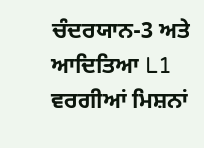ਚੰਦਰਯਾਨ-3 ਅਤੇ ਆਦਿਤਿਆ L1 ਵਰਗੀਆਂ ਮਿਸ਼ਨਾਂ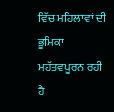ਵਿੱਚ ਮਹਿਲਾਵਾਂ ਦੀ ਭੂਮਿਕਾ ਮਹੱਤਵਪੂਰਨ ਰਹੀ ਹੈ